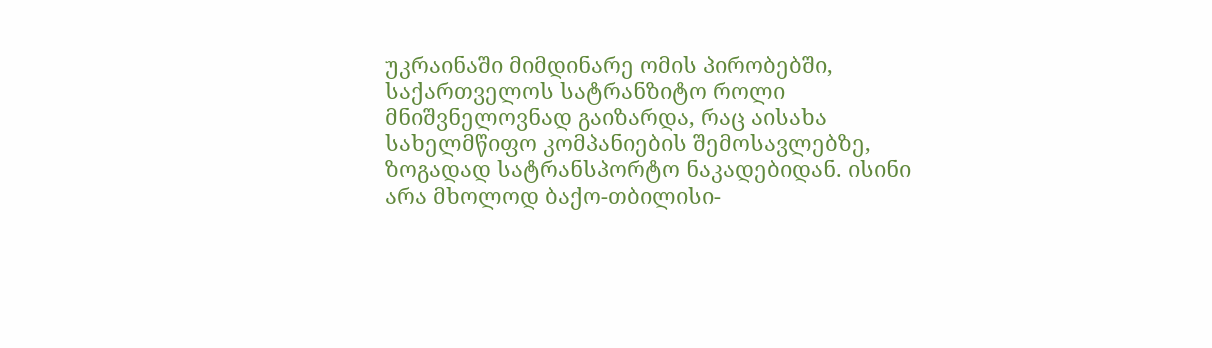უკრაინაში მიმდინარე ომის პირობებში, საქართველოს სატრანზიტო როლი მნიშვნელოვნად გაიზარდა, რაც აისახა სახელმწიფო კომპანიების შემოსავლებზე, ზოგადად სატრანსპორტო ნაკადებიდან. ისინი არა მხოლოდ ბაქო-თბილისი-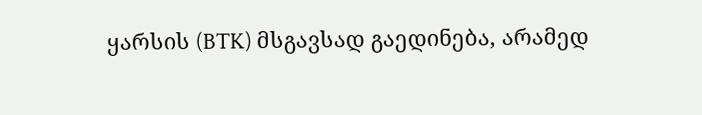ყარსის (BTK) მსგავსად გაედინება, არამედ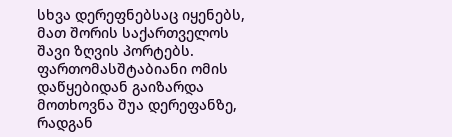სხვა დერეფნებსაც იყენებს, მათ შორის საქართველოს შავი ზღვის პორტებს.
ფართომასშტაბიანი ომის დაწყებიდან გაიზარდა მოთხოვნა შუა დერეფანზე, რადგან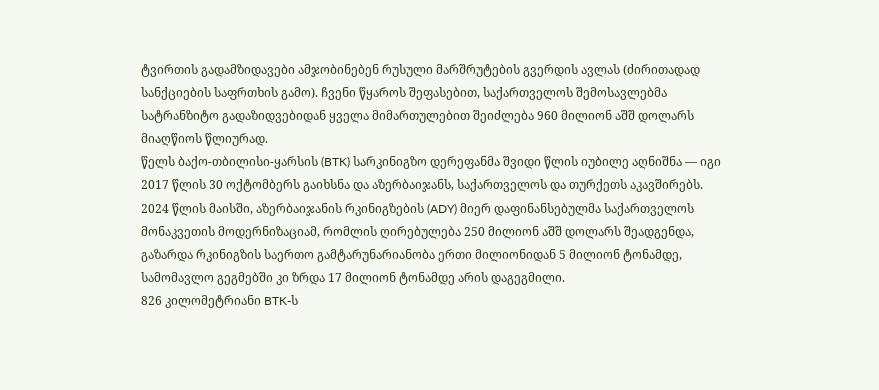ტვირთის გადამზიდავები ამჯობინებენ რუსული მარშრუტების გვერდის ავლას (ძირითადად სანქციების საფრთხის გამო). ჩვენი წყაროს შეფასებით, საქართველოს შემოსავლებმა სატრანზიტო გადაზიდვებიდან ყველა მიმართულებით შეიძლება 960 მილიონ აშშ დოლარს მიაღწიოს წლიურად.
წელს ბაქო-თბილისი-ყარსის (BTK) სარკინიგზო დერეფანმა შვიდი წლის იუბილე აღნიშნა — იგი 2017 წლის 30 ოქტომბერს გაიხსნა და აზერბაიჯანს, საქართველოს და თურქეთს აკავშირებს.
2024 წლის მაისში, აზერბაიჯანის რკინიგზების (ADY) მიერ დაფინანსებულმა საქართველოს მონაკვეთის მოდერნიზაციამ, რომლის ღირებულება 250 მილიონ აშშ დოლარს შეადგენდა, გაზარდა რკინიგზის საერთო გამტარუნარიანობა ერთი მილიონიდან 5 მილიონ ტონამდე, სამომავლო გეგმებში კი ზრდა 17 მილიონ ტონამდე არის დაგეგმილი.
826 კილომეტრიანი BTK-ს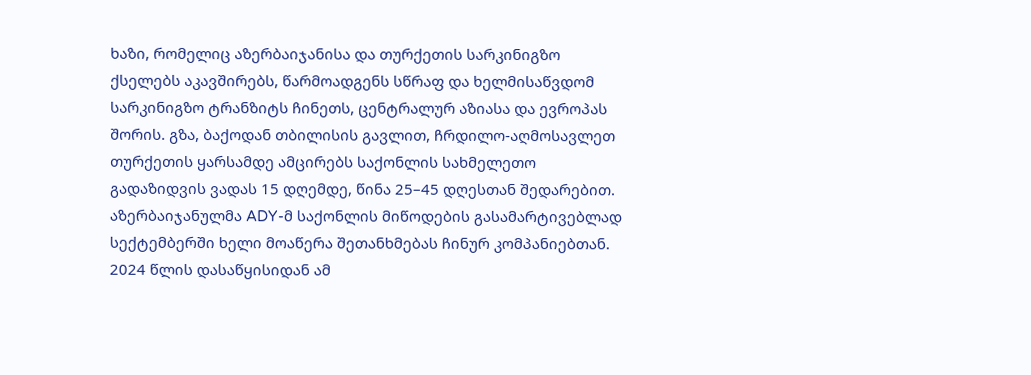ხაზი, რომელიც აზერბაიჯანისა და თურქეთის სარკინიგზო ქსელებს აკავშირებს, წარმოადგენს სწრაფ და ხელმისაწვდომ სარკინიგზო ტრანზიტს ჩინეთს, ცენტრალურ აზიასა და ევროპას შორის. გზა, ბაქოდან თბილისის გავლით, ჩრდილო-აღმოსავლეთ თურქეთის ყარსამდე ამცირებს საქონლის სახმელეთო გადაზიდვის ვადას 15 დღემდე, წინა 25–45 დღესთან შედარებით.
აზერბაიჯანულმა ADY-მ საქონლის მიწოდების გასამარტივებლად სექტემბერში ხელი მოაწერა შეთანხმებას ჩინურ კომპანიებთან. 2024 წლის დასაწყისიდან ამ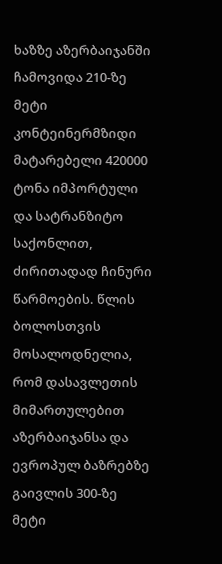ხაზზე აზერბაიჯანში ჩამოვიდა 210-ზე მეტი კონტეინერმზიდი მატარებელი 420000 ტონა იმპორტული და სატრანზიტო საქონლით, ძირითადად ჩინური წარმოების. წლის ბოლოსთვის მოსალოდნელია, რომ დასავლეთის მიმართულებით აზერბაიჯანსა და ევროპულ ბაზრებზე გაივლის 300-ზე მეტი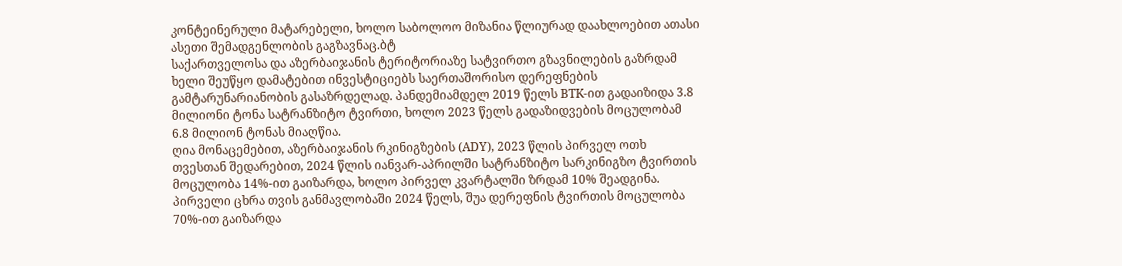კონტეინერული მატარებელი, ხოლო საბოლოო მიზანია წლიურად დაახლოებით ათასი ასეთი შემადგენლობის გაგზავნაც.ბტ
საქართველოსა და აზერბაიჯანის ტერიტორიაზე სატვირთო გზავნილების გაზრდამ ხელი შეუწყო დამატებით ინვესტიციებს საერთაშორისო დერეფნების გამტარუნარიანობის გასაზრდელად. პანდემიამდელ 2019 წელს BTK-ით გადაიზიდა 3.8 მილიონი ტონა სატრანზიტო ტვირთი, ხოლო 2023 წელს გადაზიდვების მოცულობამ 6.8 მილიონ ტონას მიაღწია.
ღია მონაცემებით, აზერბაიჯანის რკინიგზების (ADY), 2023 წლის პირველ ოთხ თვესთან შედარებით, 2024 წლის იანვარ-აპრილში სატრანზიტო სარკინიგზო ტვირთის მოცულობა 14%-ით გაიზარდა, ხოლო პირველ კვარტალში ზრდამ 10% შეადგინა.
პირველი ცხრა თვის განმავლობაში 2024 წელს, შუა დერეფნის ტვირთის მოცულობა 70%-ით გაიზარდა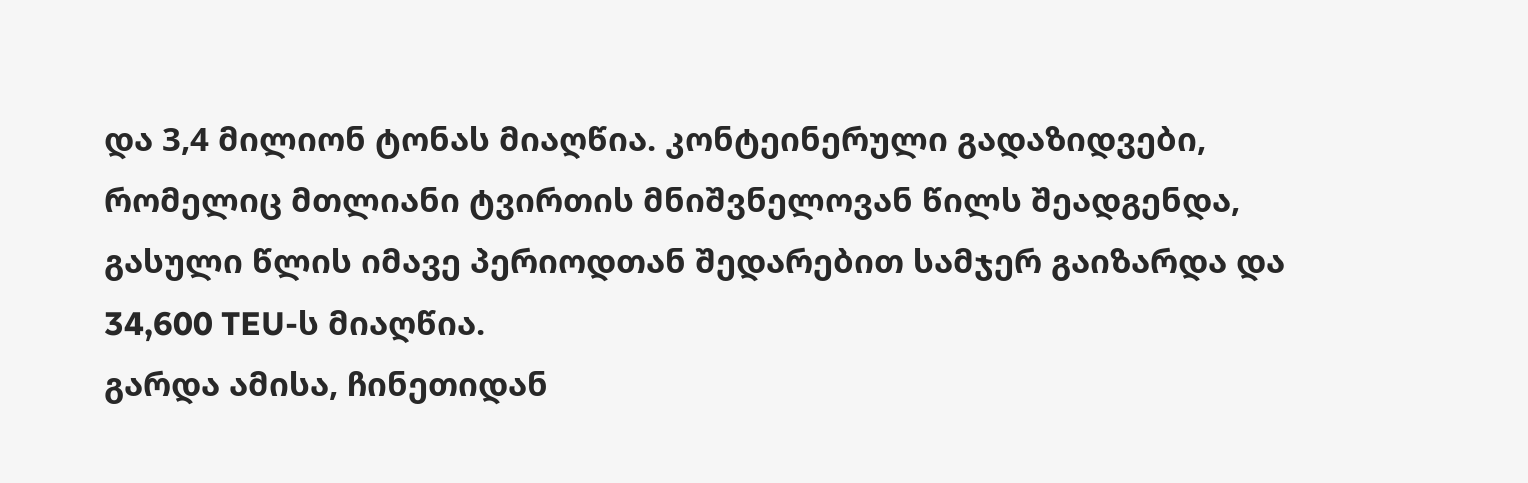და 3,4 მილიონ ტონას მიაღწია. კონტეინერული გადაზიდვები, რომელიც მთლიანი ტვირთის მნიშვნელოვან წილს შეადგენდა, გასული წლის იმავე პერიოდთან შედარებით სამჯერ გაიზარდა და 34,600 TEU-ს მიაღწია.
გარდა ამისა, ჩინეთიდან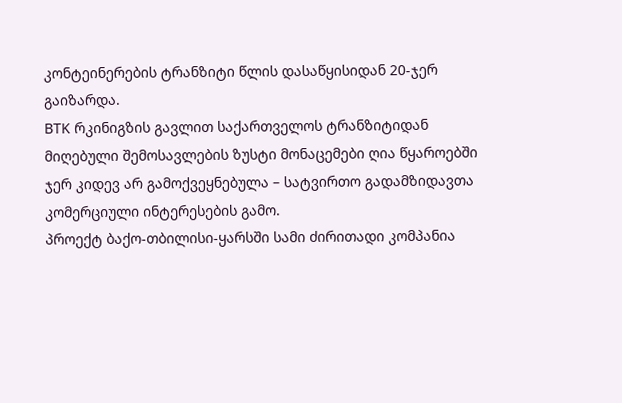კონტეინერების ტრანზიტი წლის დასაწყისიდან 20-ჯერ გაიზარდა.
BTK რკინიგზის გავლით საქართველოს ტრანზიტიდან მიღებული შემოსავლების ზუსტი მონაცემები ღია წყაროებში ჯერ კიდევ არ გამოქვეყნებულა – სატვირთო გადამზიდავთა კომერციული ინტერესების გამო.
პროექტ ბაქო-თბილისი-ყარსში სამი ძირითადი კომპანია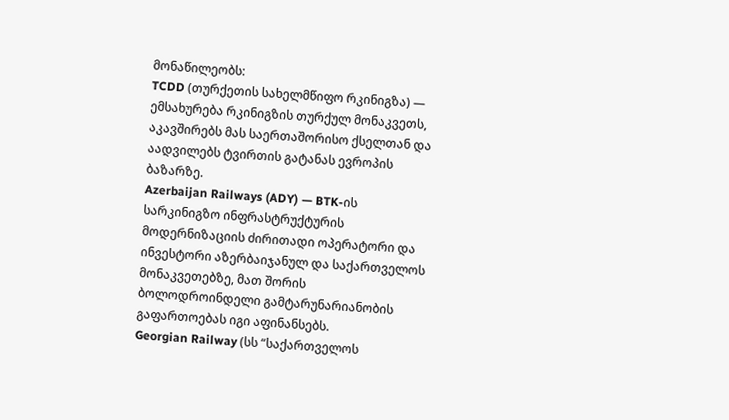მონაწილეობს:
TCDD (თურქეთის სახელმწიფო რკინიგზა) — ემსახურება რკინიგზის თურქულ მონაკვეთს, აკავშირებს მას საერთაშორისო ქსელთან და აადვილებს ტვირთის გატანას ევროპის ბაზარზე.
Azerbaijan Railways (ADY) — BTK-ის სარკინიგზო ინფრასტრუქტურის მოდერნიზაციის ძირითადი ოპერატორი და ინვესტორი აზერბაიჯანულ და საქართველოს მონაკვეთებზე, მათ შორის ბოლოდროინდელი გამტარუნარიანობის გაფართოებას იგი აფინანსებს.
Georgian Railway (სს “საქართველოს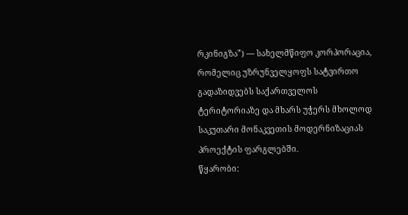რკინიგზა”) — სახელმწიფო კორპორაცია, რომელიც უზრუნველყოფს სატვირთო გადაზიდვებს საქართველოს ტერიტორიაზე და მხარს უჭერს მხოლოდ საკუთარი მონაკვეთის მოდერნიზაციას პროექტის ფარგლებში.
წყარობი: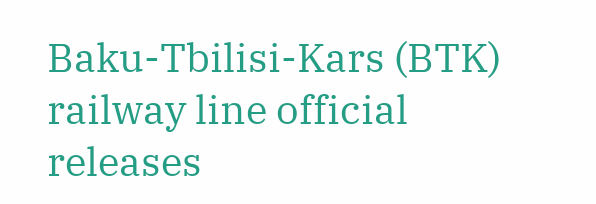Baku-Tbilisi-Kars (BTK) railway line official releases